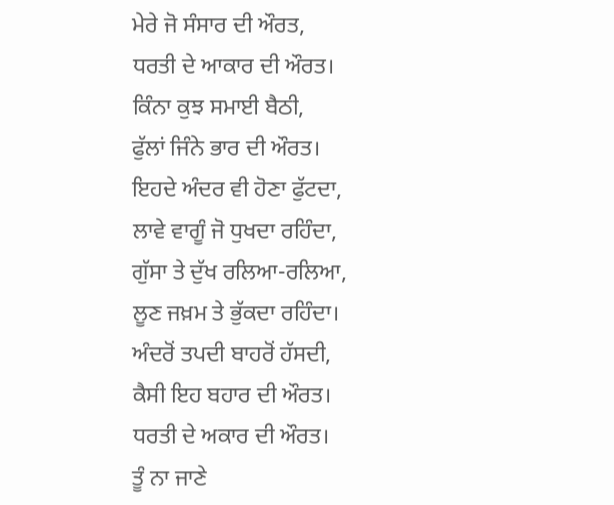ਮੇਰੇ ਜੋ ਸੰਸਾਰ ਦੀ ਔਰਤ,
ਧਰਤੀ ਦੇ ਆਕਾਰ ਦੀ ਔਰਤ।
ਕਿੰਨਾ ਕੁਝ ਸਮਾਈ ਬੈਠੀ,
ਫੁੱਲਾਂ ਜਿੰਨੇ ਭਾਰ ਦੀ ਔਰਤ।
ਇਹਦੇ ਅੰਦਰ ਵੀ ਹੋਣਾ ਫੁੱਟਦਾ,
ਲਾਵੇ ਵਾਗੂੰ ਜੋ ਧੁਖਦਾ ਰਹਿੰਦਾ,
ਗੁੱਸਾ ਤੇ ਦੁੱਖ ਰਲਿਆ-ਰਲਿਆ,
ਲੂਣ ਜਖ਼ਮ ਤੇ ਭੁੱਕਦਾ ਰਹਿੰਦਾ।
ਅੰਦਰੋਂ ਤਪਦੀ ਬਾਹਰੋਂ ਹੱਸਦੀ,
ਕੈਸੀ ਇਹ ਬਹਾਰ ਦੀ ਔਰਤ।
ਧਰਤੀ ਦੇ ਅਕਾਰ ਦੀ ਔਰਤ।
ਤੂੰ ਨਾ ਜਾਣੇ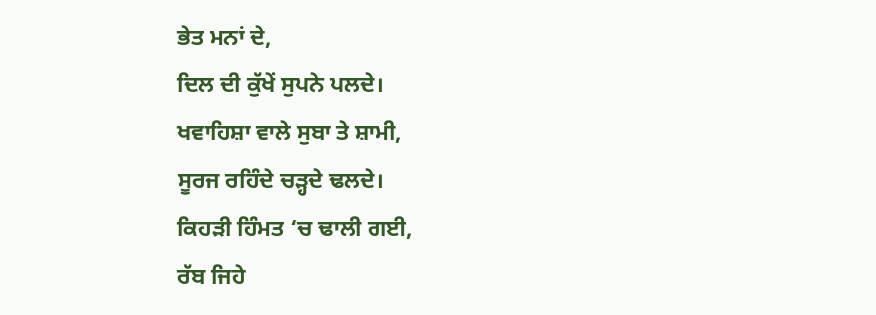ਭੇਤ ਮਨਾਂ ਦੇ,
ਦਿਲ ਦੀ ਕੁੱਖੇਂ ਸੁਪਨੇ ਪਲਦੇ।
ਖਵਾਹਿਸ਼ਾ ਵਾਲੇ ਸੁਬਾ ਤੇ ਸ਼ਾਮੀ,
ਸੂਰਜ ਰਹਿੰਦੇ ਚੜ੍ਹਦੇ ਢਲਦੇ।
ਕਿਹੜੀ ਹਿੰਮਤ ‘ਚ ਢਾਲੀ ਗਈ,
ਰੱਬ ਜਿਹੇ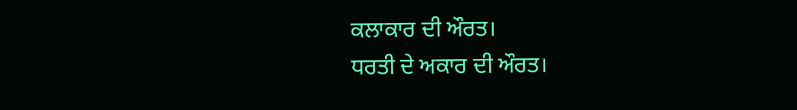ਕਲਾਕਾਰ ਦੀ ਔਰਤ।
ਧਰਤੀ ਦੇ ਅਕਾਰ ਦੀ ਔਰਤ।